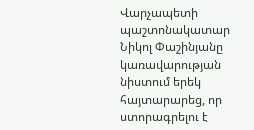Վարչապետի պաշտոնակատար Նիկոլ Փաշինյանը կառավարության նիստում երեկ հայտարարեց, որ ստորագրելու է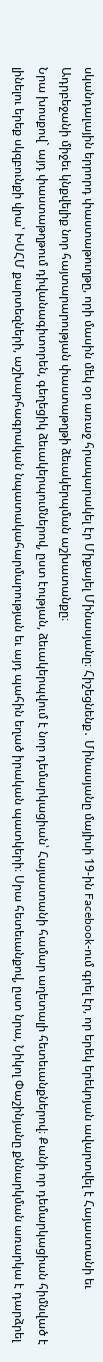սկանդալային երրորդ փաստաթուղթը, որի մասին մեկ օր առաջ հրապարակել էր Միքայել Մինասյանը։ Հիշեցնենք․ Մինասյանը մայիսի 19-ին Facebook-ում գրել էր, որ երեկ երեկոյան ավարտվել է Հայաստանի եւ Ադրբեջանի միջեւ կնքվելիք նոր հայտարարության փաստաթղթի ձեւակերպման աշխատանքը։
Նրա խոսքով` այդ փաստաթղթում դիվանագիտորեն, գեղեցիկ ձեւակերպումներով, ըստ էության, ձեւակերպվում է նոր դեմարկացիան՝ Հայաստանի համար աղետալի հետեւանքներով։ Քանի որ դեմարկացիան հիմնված է լինելու երեք սկզբունքի վրա՝ ԽՍՀՄ քարտեզների, աշխարհագրական նպատակահարմարության եւ այդ պահին եղած իրական պատկերի։ Սրա հետեւանքով, ըստ նրա, Նիկոլ Փաշինյանը քննարկման առարկա է դարձրել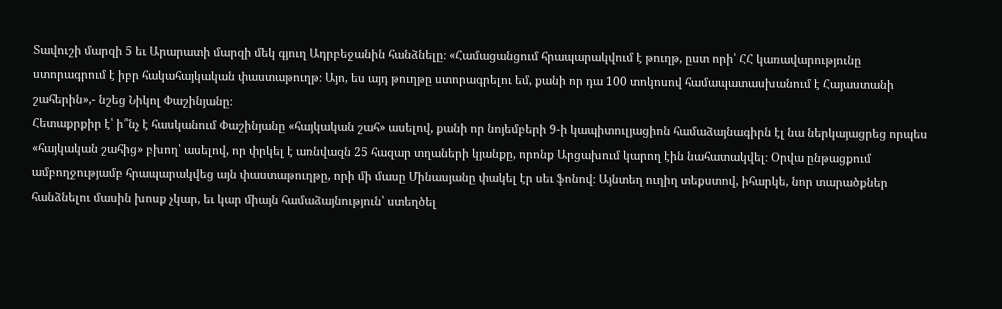Տավուշի մարզի 5 եւ Արարատի մարզի մեկ գյուղ Ադրբեջանին հանձնելը։ «Համացանցում հրապարակվում է թուղթ, ըստ որի՝ ՀՀ կառավարությունը ստորագրում է իբր հակահայկական փաստաթուղթ։ Այո, ես այդ թուղթը ստորագրելու եմ, քանի որ դա 100 տոկոսով համապատասխանում է Հայաստանի շահերին»,- նշեց Նիկոլ Փաշինյանը։
Հետաքրքիր է՝ ի՞նչ է հասկանում Փաշինյանը «հայկական շահ» ասելով, քանի որ նոյեմբերի 9-ի կապիտուլյացիոն համաձայնագիրն էլ նա ներկայացրեց որպես «հայկական շահից» բխող՝ ասելով, որ փրկել է առնվազն 25 հազար տղաների կյանքը, որոնք Արցախում կարող էին նահատակվել։ Օրվա ընթացքում ամբողջությամբ հրապարակվեց այն փաստաթուղթը, որի մի մասը Մինասյանը փակել էր սեւ ֆոնով։ Այնտեղ ուղիղ տեքստով, իհարկե, նոր տարածքներ հանձնելու մասին խոսք չկար, եւ կար միայն համաձայնություն՝ ստեղծել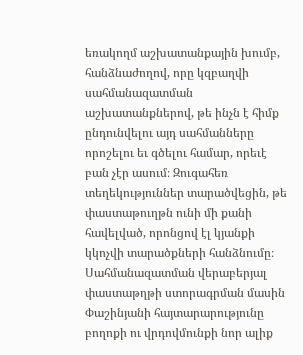եռակողմ աշխատանքային խումբ, հանձնաժողով, որը կզբաղվի սահմանազատման աշխատանքներով, թե ինչն է հիմք ընդունվելու այդ սահմանները որոշելու եւ գծելու համար, որեւէ բան չէր ասում։ Զուգահեռ տեղեկություններ տարածվեցին, թե փաստաթուղթն ունի մի քանի հավելված, որոնցով էլ կյանքի կկոչվի տարածքների հանձնումը։
Սահմանազատման վերաբերյալ փաստաթղթի ստորագրման մասին Փաշինյանի հայտարարությունը բողոքի ու վրդովմունքի նոր ալիք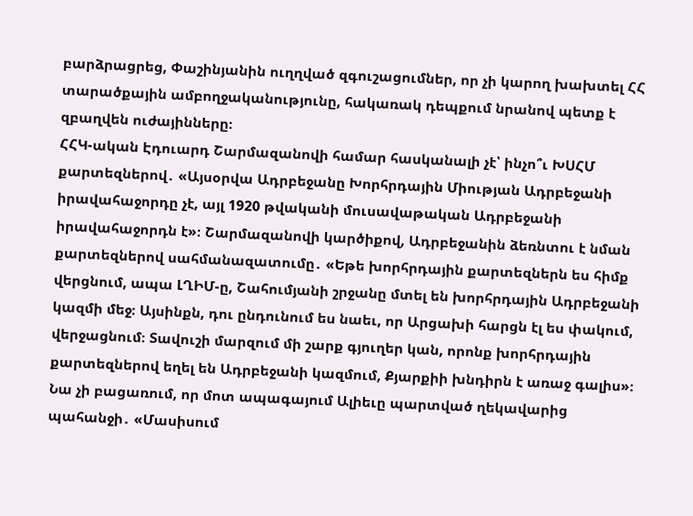բարձրացրեց, Փաշինյանին ուղղված զգուշացումներ, որ չի կարող խախտել ՀՀ տարածքային ամբողջականությունը, հակառակ դեպքում նրանով պետք է զբաղվեն ուժայինները։
ՀՀԿ-ական Էդուարդ Շարմազանովի համար հասկանալի չէ՝ ինչո՞ւ ԽՍՀՄ քարտեզներով․ «Այսօրվա Ադրբեջանը Խորհրդային Միության Ադրբեջանի իրավահաջորդը չէ, այլ 1920 թվականի մուսավաթական Ադրբեջանի իրավահաջորդն է»։ Շարմազանովի կարծիքով, Ադրբեջանին ձեռնտու է նման քարտեզներով սահմանազատումը․ «Եթե խորհրդային քարտեզներն ես հիմք վերցնում, ապա ԼՂԻՄ-ը, Շահումյանի շրջանը մտել են խորհրդային Ադրբեջանի կազմի մեջ։ Այսինքն, դու ընդունում ես նաեւ, որ Արցախի հարցն էլ ես փակում, վերջացնում։ Տավուշի մարզում մի շարք գյուղեր կան, որոնք խորհրդային քարտեզներով եղել են Ադրբեջանի կազմում, Քյարքիի խնդիրն է առաջ գալիս»։ Նա չի բացառում, որ մոտ ապագայում Ալիեւը պարտված ղեկավարից պահանջի․ «Մասիսում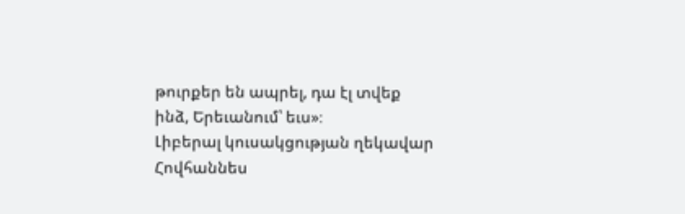թուրքեր են ապրել, դա էլ տվեք ինձ, Երեւանում՝ եւս»։
Լիբերալ կուսակցության ղեկավար Հովհաննես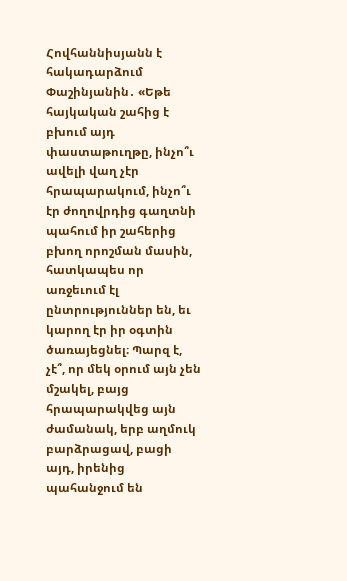Հովհաննիսյանն է հակադարձում Փաշինյանին․ «Եթե հայկական շահից է բխում այդ փաստաթուղթը, ինչո՞ւ ավելի վաղ չէր հրապարակում, ինչո՞ւ էր ժողովրդից գաղտնի պահում իր շահերից բխող որոշման մասին, հատկապես որ առջեւում էլ ընտրություններ են, եւ կարող էր իր օգտին ծառայեցնել։ Պարզ է, չէ՞, որ մեկ օրում այն չեն մշակել, բայց հրապարակվեց այն ժամանակ, երբ աղմուկ բարձրացավ, բացի այդ, իրենից պահանջում են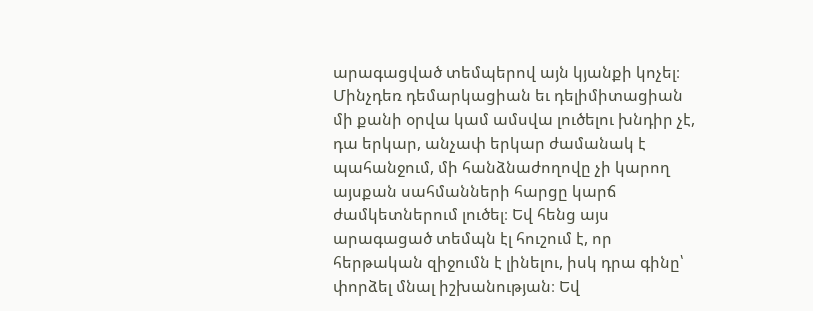արագացված տեմպերով այն կյանքի կոչել։ Մինչդեռ դեմարկացիան եւ դելիմիտացիան մի քանի օրվա կամ ամսվա լուծելու խնդիր չէ, դա երկար, անչափ երկար ժամանակ է պահանջում, մի հանձնաժողովը չի կարող այսքան սահմանների հարցը կարճ ժամկետներում լուծել։ Եվ հենց այս արագացած տեմպն էլ հուշում է, որ հերթական զիջումն է լինելու, իսկ դրա գինը՝ փորձել մնալ իշխանության։ Եվ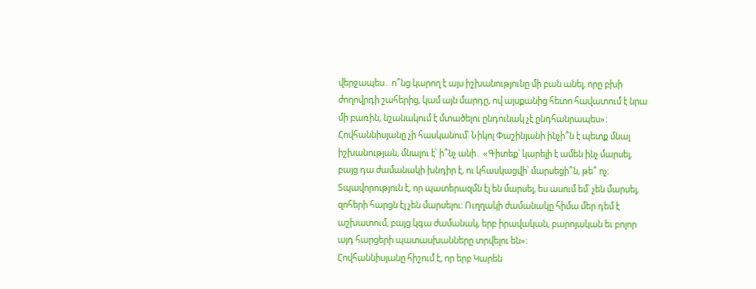վերջապես․ ո՞նց կարող է այս իշխանությունը մի բան անել, որը բխի ժողովրդի շահերից, կամ այն մարդը, ով այսքանից հետո հավատում է նրա մի բառին, նշանակում է մտածելու ընդունակ չէ ընդհանրապես»։ Հովհաննիսյանը չի հասկանում՝ Նիկոլ Փաշինյանի ինչի՞ն է պետք մնալ իշխանության, մնալու է՝ ի՞նչ անի․ «Գիտեք՝ կարելի է ամեն ինչ մարսել, բայց դա ժամանակի խնդիր է, ու կհասկացվի՝ մարսեցի՞ն, թե՞ ոչ։ Տպավորություն է, որ պատերազմն էլ են մարսել, ես ասում եմ՝ չեն մարսել, զոհերի հարցն էլ չեն մարսելու։ Ուղղակի ժամանակը հիմա մեր դեմ է աշխատում, բայց կգա ժամանակ, երբ իրավական, բարոյական եւ բոլոր այդ հարցերի պատասխանները տրվելու են»։
Հովհաննիսյանը հիշում է, որ երբ Կարեն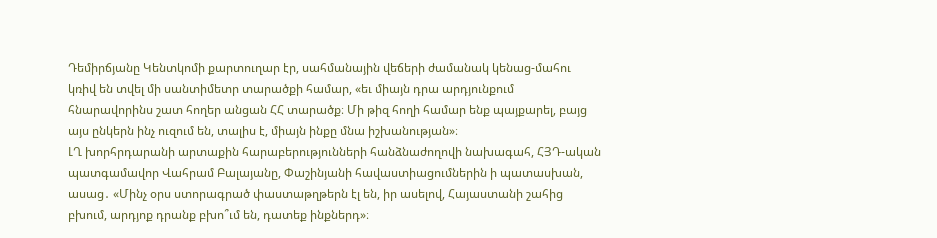Դեմիրճյանը Կենտկոմի քարտուղար էր, սահմանային վեճերի ժամանակ կենաց-մահու կռիվ են տվել մի սանտիմետր տարածքի համար, «եւ միայն դրա արդյունքում հնարավորինս շատ հողեր անցան ՀՀ տարածք։ Մի թիզ հողի համար ենք պայքարել, բայց այս ընկերն ինչ ուզում են, տալիս է, միայն ինքը մնա իշխանության»։
ԼՂ խորհրդարանի արտաքին հարաբերությունների հանձնաժողովի նախագահ, ՀՅԴ-ական պատգամավոր Վահրամ Բալայանը, Փաշինյանի հավաստիացումներին ի պատասխան, ասաց․ «Մինչ օրս ստորագրած փաստաթղթերն էլ են, իր ասելով, Հայաստանի շահից բխում, արդյոք դրանք բխո՞ւմ են, դատեք ինքներդ»։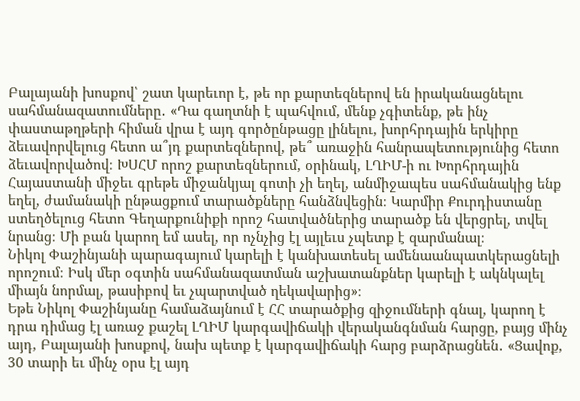Բալայանի խոսքով՝ շատ կարեւոր է, թե որ քարտեզներով են իրականացնելու սահմանազատումները․ «Դա գաղտնի է պահվում, մենք չգիտենք, թե ինչ փաստաթղթերի հիման վրա է այդ գործընթացը լինելու, խորհրդային երկիրը ձեւավորվելուց հետո ա՞յդ քարտեզներով, թե՞ առաջին հանրապետությունից հետո ձեւավորվածով։ ԽՍՀՄ որոշ քարտեզներում, օրինակ, ԼՂԻՄ-ի ու Խորհրդային Հայաստանի միջեւ գրեթե միջանկյալ գոտի չի եղել, անմիջապես սահմանակից ենք եղել, ժամանակի ընթացքում տարածքները հանձնվեցին։ Կարմիր Քուրդիստանը ստեղծելուց հետո Գեղարքունիքի որոշ հատվածներից տարածք են վերցրել, տվել նրանց։ Մի բան կարող եմ ասել, որ ոչնչից էլ այլեւս չպետք է զարմանալ։
Նիկոլ Փաշինյանի պարագայում կարելի է կանխատեսել ամենաանպատկերացնելի որոշում։ Իսկ մեր օգտին սահմանազատման աշխատանքներ կարելի է ակնկալել միայն նորմալ, թասիբով եւ չպարտված ղեկավարից»։
Եթե Նիկոլ Փաշինյանը համաձայնում է ՀՀ տարածքից զիջումների գնալ, կարող է դրա դիմաց էլ առաջ քաշել ԼՂԻՄ կարգավիճակի վերականգնման հարցը, բայց մինչ այդ, Բալայանի խոսքով, նախ պետք է կարգավիճակի հարց բարձրացնեն․ «Ցավոք, 30 տարի եւ մինչ օրս էլ այդ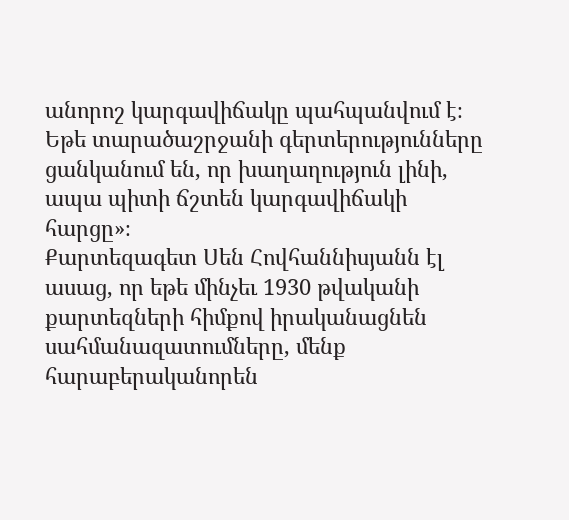անորոշ կարգավիճակը պահպանվում է։ Եթե տարածաշրջանի գերտերությունները ցանկանում են, որ խաղաղություն լինի, ապա պիտի ճշտեն կարգավիճակի հարցը»։
Քարտեզագետ Սեն Հովհաննիսյանն էլ ասաց, որ եթե մինչեւ 1930 թվականի քարտեզների հիմքով իրականացնեն սահմանազատումները, մենք հարաբերականորեն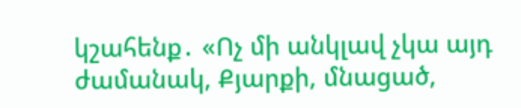կշահենք․ «Ոչ մի անկլավ չկա այդ ժամանակ, Քյարքի, մնացած,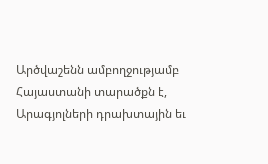Արծվաշենն ամբողջությամբ Հայաստանի տարածքն է, Արագյոլների դրախտային եւ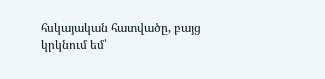հսկայական հատվածը, բայց կրկնում եմ՝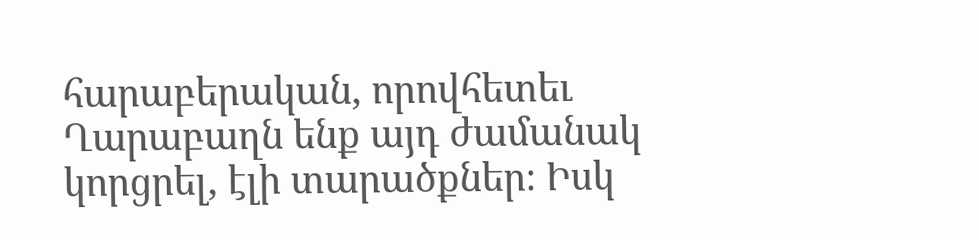հարաբերական, որովհետեւ Ղարաբաղն ենք այդ ժամանակ կորցրել, էլի տարածքներ։ Իսկ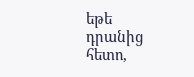եթե դրանից հետո,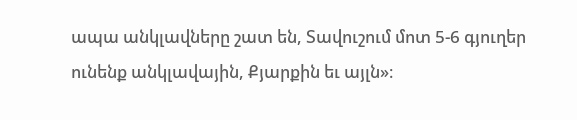ապա անկլավները շատ են, Տավուշում մոտ 5-6 գյուղեր ունենք անկլավային, Քյարքին եւ այլն»։